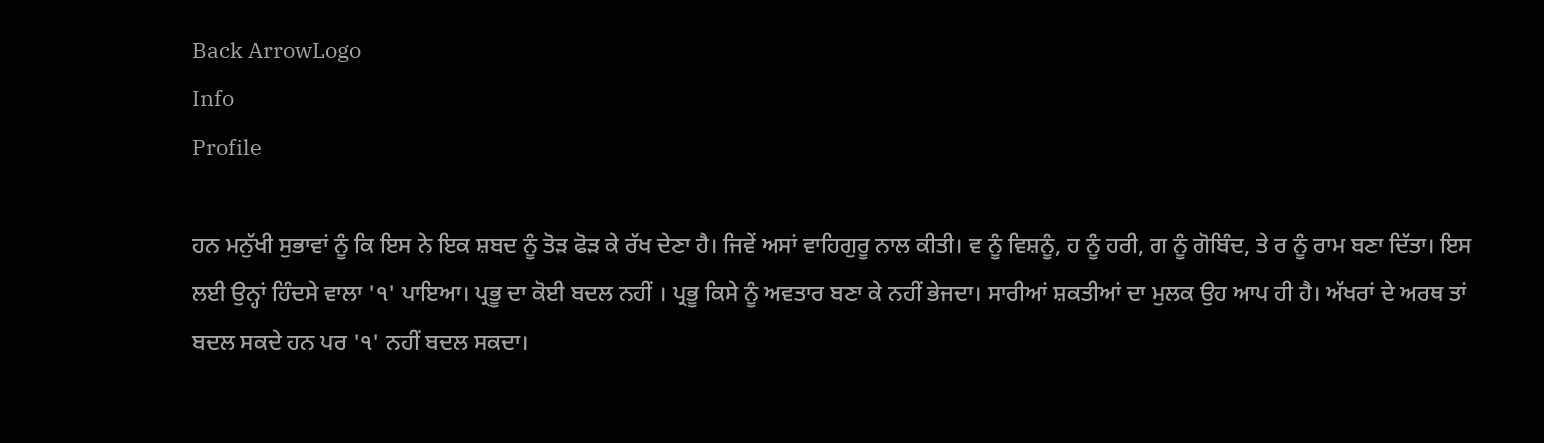Back ArrowLogo
Info
Profile

ਹਨ ਮਨੁੱਖੀ ਸੁਭਾਵਾਂ ਨੂੰ ਕਿ ਇਸ ਨੇ ਇਕ ਸ਼ਬਦ ਨੂੰ ਤੋੜ ਫੋੜ ਕੇ ਰੱਖ ਦੇਣਾ ਹੈ। ਜਿਵੇਂ ਅਸਾਂ ਵਾਹਿਗੁਰੂ ਨਾਲ ਕੀਤੀ। ਵ ਨੂੰ ਵਿਸ਼ਨੂੰ, ਹ ਨੂੰ ਹਰੀ, ਗ ਨੂੰ ਗੋਬਿੰਦ, ਤੇ ਰ ਨੂੰ ਰਾਮ ਬਣਾ ਦਿੱਤਾ। ਇਸ ਲਈ ਉਨ੍ਹਾਂ ਹਿੰਦਸੇ ਵਾਲਾ '੧' ਪਾਇਆ। ਪ੍ਰਭੂ ਦਾ ਕੋਈ ਬਦਲ ਨਹੀਂ । ਪ੍ਰਭੂ ਕਿਸੇ ਨੂੰ ਅਵਤਾਰ ਬਣਾ ਕੇ ਨਹੀਂ ਭੇਜਦਾ। ਸਾਰੀਆਂ ਸ਼ਕਤੀਆਂ ਦਾ ਮੁਲਕ ਉਹ ਆਪ ਹੀ ਹੈ। ਅੱਖਰਾਂ ਦੇ ਅਰਥ ਤਾਂ ਬਦਲ ਸਕਦੇ ਹਨ ਪਰ '੧' ਨਹੀਂ ਬਦਲ ਸਕਦਾ।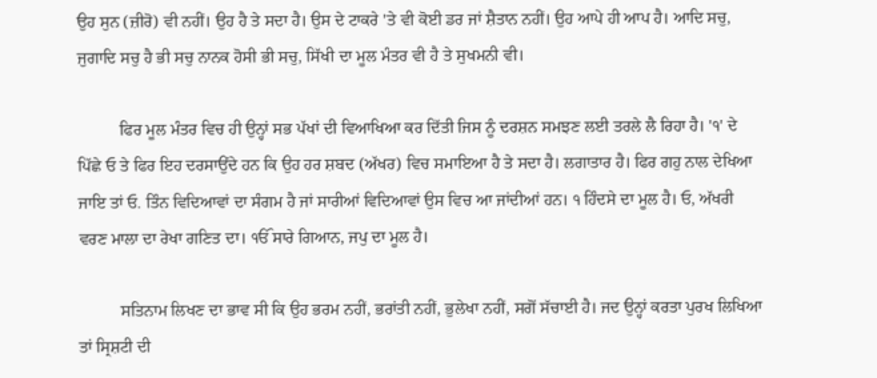ਉਹ ਸੁਨ (ਜ਼ੀਰੋ) ਵੀ ਨਹੀਂ। ਉਹ ਹੈ ਤੇ ਸਦਾ ਹੈ। ਉਸ ਦੇ ਟਾਕਰੇ 'ਤੇ ਵੀ ਕੋਈ ਡਰ ਜਾਂ ਸ਼ੈਤਾਨ ਨਹੀਂ। ਉਹ ਆਪੇ ਹੀ ਆਪ ਹੈ। ਆਦਿ ਸਚੁ, ਜੁਗਾਦਿ ਸਚੁ ਹੈ ਭੀ ਸਚੁ ਨਾਨਕ ਹੋਸੀ ਭੀ ਸਚੁ, ਸਿੱਖੀ ਦਾ ਮੂਲ ਮੰਤਰ ਵੀ ਹੈ ਤੇ ਸੁਖਮਨੀ ਵੀ।

          ਫਿਰ ਮੂਲ ਮੰਤਰ ਵਿਚ ਹੀ ਉਨ੍ਹਾਂ ਸਭ ਪੱਖਾਂ ਦੀ ਵਿਆਖਿਆ ਕਰ ਦਿੱਤੀ ਜਿਸ ਨੂੰ ਦਰਸ਼ਨ ਸਮਝਣ ਲਈ ਤਰਲੇ ਲੈ ਰਿਹਾ ਹੈ। '੧' ਦੇ ਪਿੱਛੇ ਓ ਤੇ ਫਿਰ ਇਹ ਦਰਸਾਉਂਦੇ ਹਨ ਕਿ ਉਹ ਹਰ ਸ਼ਬਦ (ਅੱਖਰ) ਵਿਚ ਸਮਾਇਆ ਹੈ ਤੇ ਸਦਾ ਹੈ। ਲਗਾਤਾਰ ਹੈ। ਫਿਰ ਗਹੁ ਨਾਲ ਦੇਖਿਆ ਜਾਇ ਤਾਂ ਓ. ਤਿੰਨ ਵਿਦਿਆਵਾਂ ਦਾ ਸੰਗਮ ਹੈ ਜਾਂ ਸਾਰੀਆਂ ਵਿਦਿਆਵਾਂ ਉਸ ਵਿਚ ਆ ਜਾਂਦੀਆਂ ਹਨ। ੧ ਹਿੰਦਸੇ ਦਾ ਮੂਲ ਹੈ। ਓ, ਅੱਖਰੀ ਵਰਣ ਮਾਲਾ ਦਾ ਰੇਖਾ ਗਣਿਤ ਦਾ। ੴ ਸਾਰੇ ਗਿਆਨ, ਜਪੁ ਦਾ ਮੂਲ ਹੈ।

          ਸਤਿਨਾਮ ਲਿਖਣ ਦਾ ਭਾਵ ਸੀ ਕਿ ਉਹ ਭਰਮ ਨਹੀਂ, ਭਰਾਂਤੀ ਨਹੀਂ, ਭੁਲੇਖਾ ਨਹੀਂ, ਸਗੋਂ ਸੱਚਾਈ ਹੈ। ਜਦ ਉਨ੍ਹਾਂ ਕਰਤਾ ਪੁਰਖ ਲਿਖਿਆ ਤਾਂ ਸ੍ਰਿਸ਼ਟੀ ਦੀ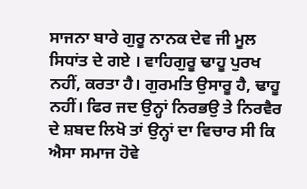ਸਾਜਨਾ ਬਾਰੇ ਗੁਰੂ ਨਾਨਕ ਦੇਵ ਜੀ ਮੂਲ ਸਿਧਾਂਤ ਦੇ ਗਏ । ਵਾਹਿਗੁਰੂ ਢਾਹੂ ਪੁਰਖ ਨਹੀਂ, ਕਰਤਾ ਹੈ। ਗੁਰਮਤਿ ਉਸਾਰੂ ਹੈ, ਢਾਹੂ ਨਹੀਂ। ਫਿਰ ਜਦ ਉਨ੍ਹਾਂ ਨਿਰਭਉ ਤੇ ਨਿਰਵੈਰ ਦੇ ਸ਼ਬਦ ਲਿਖੋ ਤਾਂ ਉਨ੍ਹਾਂ ਦਾ ਵਿਚਾਰ ਸੀ ਕਿ ਐਸਾ ਸਮਾਜ ਹੋਵੇ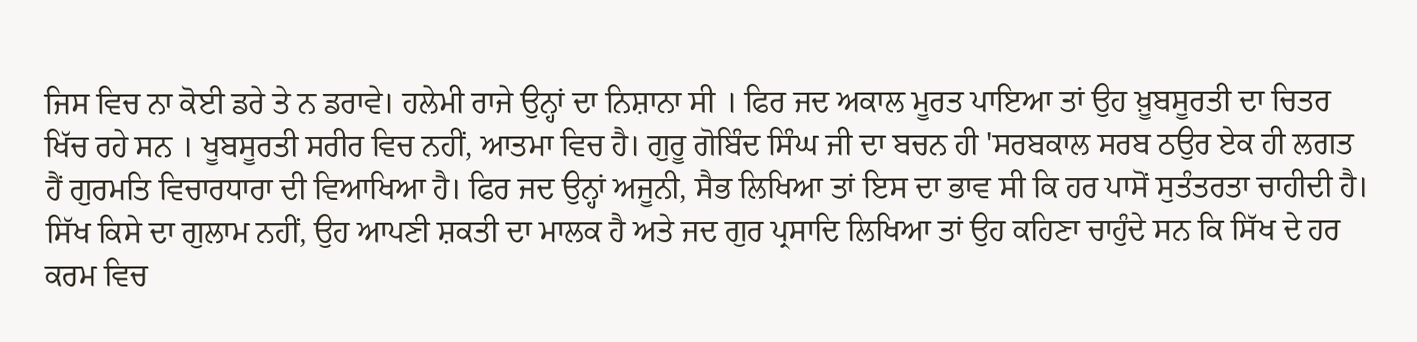ਜਿਸ ਵਿਚ ਨਾ ਕੋਈ ਡਰੇ ਤੇ ਨ ਡਰਾਵੇ। ਹਲੇਮੀ ਰਾਜੇ ਉਨ੍ਹਾਂ ਦਾ ਨਿਸ਼ਾਨਾ ਸੀ । ਫਿਰ ਜਦ ਅਕਾਲ ਮੂਰਤ ਪਾਇਆ ਤਾਂ ਉਹ ਖ਼ੂਬਸੂਰਤੀ ਦਾ ਚਿਤਰ ਖਿੱਚ ਰਹੇ ਸਨ । ਖੂਬਸੂਰਤੀ ਸਰੀਰ ਵਿਚ ਨਹੀਂ, ਆਤਮਾ ਵਿਚ ਹੈ। ਗੁਰੂ ਗੋਬਿੰਦ ਸਿੰਘ ਜੀ ਦਾ ਬਚਨ ਹੀ 'ਸਰਬਕਾਲ ਸਰਬ ਠਉਰ ਏਕ ਹੀ ਲਗਤ ਹੈਂ ਗੁਰਮਤਿ ਵਿਚਾਰਧਾਰਾ ਦੀ ਵਿਆਖਿਆ ਹੈ। ਫਿਰ ਜਦ ਉਨ੍ਹਾਂ ਅਜੂਨੀ, ਸੈਭ ਲਿਖਿਆ ਤਾਂ ਇਸ ਦਾ ਭਾਵ ਸੀ ਕਿ ਹਰ ਪਾਸੋਂ ਸੁਤੰਤਰਤਾ ਚਾਹੀਦੀ ਹੈ। ਸਿੱਖ ਕਿਸੇ ਦਾ ਗੁਲਾਮ ਨਹੀਂ, ਉਹ ਆਪਣੀ ਸ਼ਕਤੀ ਦਾ ਮਾਲਕ ਹੈ ਅਤੇ ਜਦ ਗੁਰ ਪ੍ਰਸਾਦਿ ਲਿਖਿਆ ਤਾਂ ਉਹ ਕਹਿਣਾ ਚਾਹੁੰਦੇ ਸਨ ਕਿ ਸਿੱਖ ਦੇ ਹਰ ਕਰਮ ਵਿਚ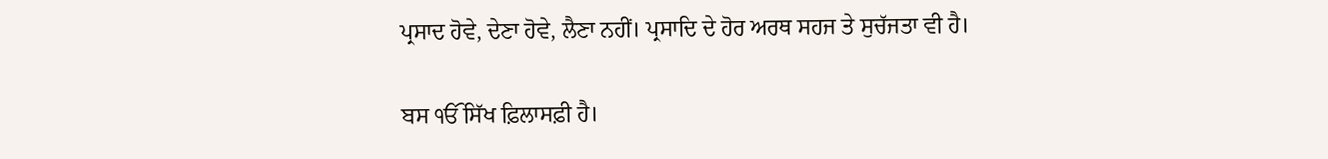ਪ੍ਰਸਾਦ ਹੋਵੇ, ਦੇਣਾ ਹੋਵੇ, ਲੈਣਾ ਨਹੀਂ। ਪ੍ਰਸਾਦਿ ਦੇ ਹੋਰ ਅਰਥ ਸਹਜ ਤੇ ਸੁਚੱਜਤਾ ਵੀ ਹੈ।

ਬਸ ੴ ਸਿੱਖ ਫ਼ਿਲਾਸਫ਼ੀ ਹੈ।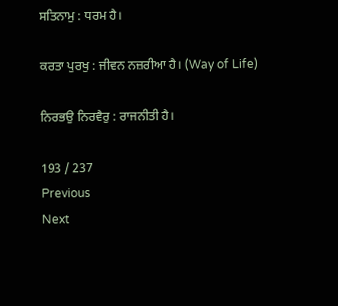ਸਤਿਨਾਮੁ : ਧਰਮ ਹੈ।

ਕਰਤਾ ਪੁਰਖੁ : ਜੀਵਨ ਨਜ਼ਰੀਆ ਹੈ। (Way of Life)

ਨਿਰਭਉ ਨਿਰਵੈਰੁ : ਰਾਜਨੀਤੀ ਹੈ।

193 / 237
Previous
Next